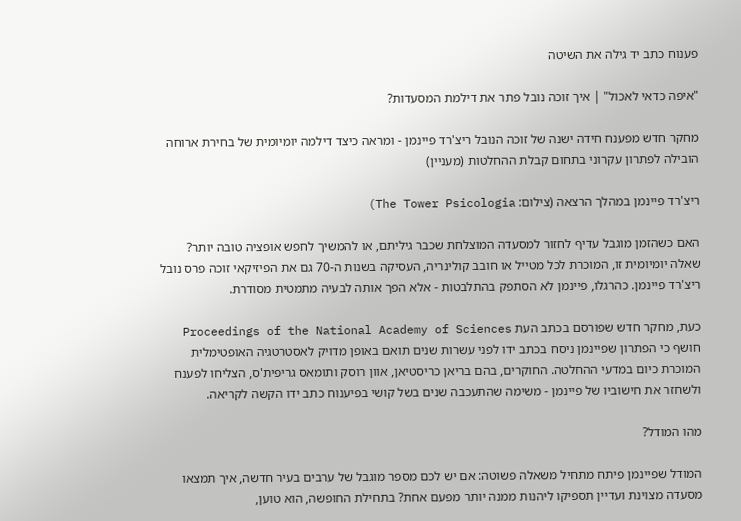פענוח כתב יד גילה את השיטה

"איפה כדאי לאכול" | איך זוכה נובל פתר את דילמת המסעדות?

מחקר חדש מפענח חידה ישנה של זוכה הנובל ריצ'רד פיינמן - ומראה כיצד דילמה יומיומית של בחירת ארוחה הובילה לפתרון עקרוני בתחום קבלת ההחלטות (מעניין)

ריצ'רד פיינמן במהלך הרצאה (צילום: The Tower Psicologia)

האם כשהזמן מוגבל עדיף לחזור למסעדה המוצלחת שכבר גיליתם, או להמשיך לחפש אופציה טובה יותר? שאלה יומיומית זו, המוכרת לכל מטייל או חובב קולינריה, העסיקה בשנות ה-70 גם את הפיזיקאי זוכה פרס נובל ריצ'רד פיינמן. כהרגלו, פיינמן לא הסתפק בהתלבטות - אלא הפך אותה לבעיה מתמטית מסודרת.

כעת, מחקר חדש שפורסם בכתב העת Proceedings of the National Academy of Sciences חושף כי הפתרון שפיינמן ניסח בכתב ידו לפני עשרות שנים תואם באופן מדויק לאסטרטגיה האופטימלית המוכרת כיום במדעי ההחלטה. החוקרים, בהם בריאן כריסטיאן, אוון רוסק ותומאס גריפית'ס, הצליחו לפענח ולשחזר את חישוביו של פיינמן - משימה שהתעכבה שנים בשל קושי בפיענוח כתב ידו הקשה לקריאה.

מהו המודל?

המודל שפיינמן פיתח מתחיל משאלה פשוטה: אם יש לכם מספר מוגבל של ערבים בעיר חדשה, איך תמצאו מסעדה מצוינת ועדיין תספיקו ליהנות ממנה יותר מפעם אחת? בתחילת החופשה, הוא טוען,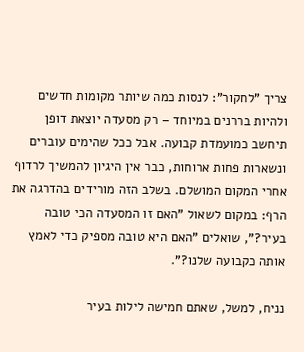צריך "לחקור": לנסות כמה שיותר מקומות חדשים ולהיות בררנים במיוחד – רק מסעדה יוצאת דופן תיחשב כמועמדת קבועה. אבל ככל שהימים עוברים ונשארות פחות ארוחות, כבר אין היגיון להמשיך לרדוף אחרי המקום המושלם. בשלב הזה מורידים בהדרגה את הרף: במקום לשאול "האם זו המסעדה הכי טובה בעיר?", שואלים "האם היא טובה מספיק כדי לאמץ אותה כקבועה שלנו?".

נניח, למשל, שאתם חמישה לילות בעיר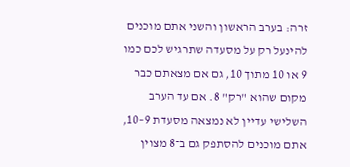זרה: בערב הראשון והשני אתם מוכנים להינעל רק על מסעדה שתרגיש לכם כמו 9 או 10 מתוך 10, גם אם מצאתם כבר מקום שהוא "רק" 8. אם עד הערב השלישי עדיין לא נמצאה מסעדת 9–10, אתם מוכנים להסתפק גם ב־8 מצוין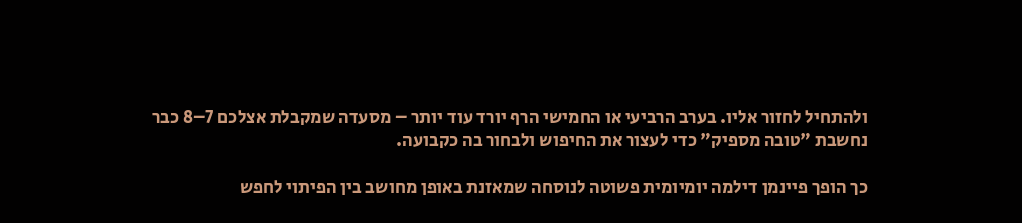ולהתחיל לחזור אליו. בערב הרביעי או החמישי הרף יורד עוד יותר – מסעדה שמקבלת אצלכם 7–8 כבר נחשבת "טובה מספיק" כדי לעצור את החיפוש ולבחור בה כקבועה.

כך הופך פיינמן דילמה יומיומית פשוטה לנוסחה שמאזנת באופן מחושב בין הפיתוי לחפש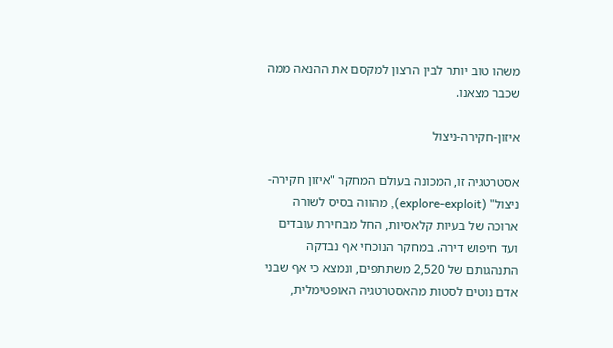משהו טוב יותר לבין הרצון למקסם את ההנאה ממה שכבר מצאנו.

איזון-חקירה-ניצול

אסטרטגיה זו, המכונה בעולם המחקר "איזון חקירה-ניצול" (explore-exploit), מהווה בסיס לשורה ארוכה של בעיות קלאסיות, החל מבחירת עובדים ועד חיפוש דירה. במחקר הנוכחי אף נבדקה התנהגותם של 2,520 משתתפים, ונמצא כי אף שבני אדם נוטים לסטות מהאסטרטגיה האופטימלית,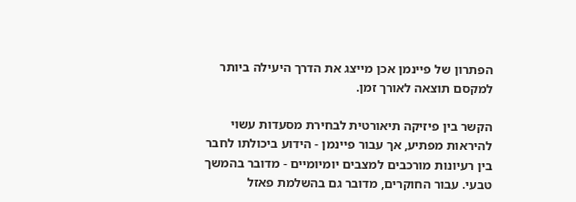הפתרון של פיינמן אכן מייצג את הדרך היעילה ביותר למקסם תוצאה לאורך זמן.

הקשר בין פיזיקה תיאורטית לבחירת מסעדות עשוי להיראות מפתיע, אך עבור פיינמן - הידוע ביכולתו לחבר בין רעיונות מורכבים למצבים יומיומיים - מדובר בהמשך טבעי. עבור החוקרים, מדובר גם בהשלמת פאזל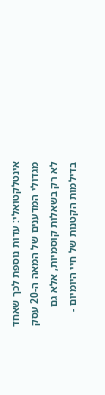אינטלקטואלי: עדות נוספת לכך שאחד מגדולי המדענים של המאה ה-20 עסק לא רק בשאלות קוסמיות, אלא גם בדילמות הקטנות של חיי היומיום -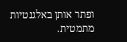ופתר אותן באלגנטיות מתמטית.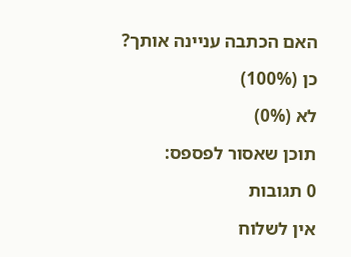האם הכתבה עניינה אותך?

כן (100%)

לא (0%)

תוכן שאסור לפספס:

0 תגובות

אין לשלוח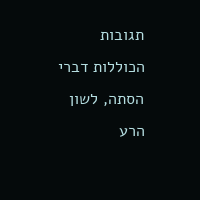תגובות הכוללות דברי הסתה, לשון הרע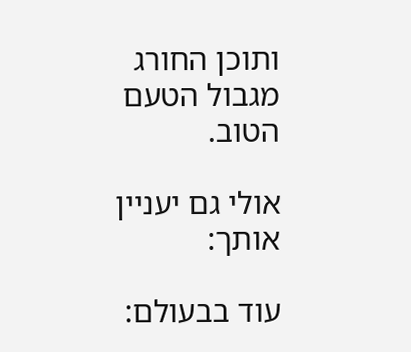ותוכן החורג מגבול הטעם הטוב.

אולי גם יעניין אותך:

עוד בבעולם: